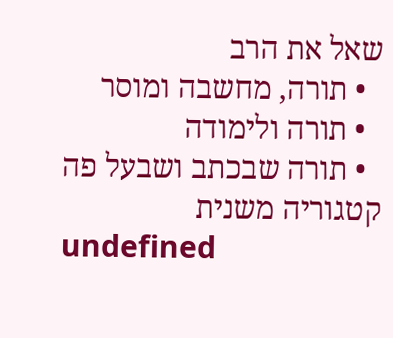שאל את הרב
  • תורה, מחשבה ומוסר
  • תורה ולימודה
  • תורה שבכתב ושבעל פה
קטגוריה משנית
undefined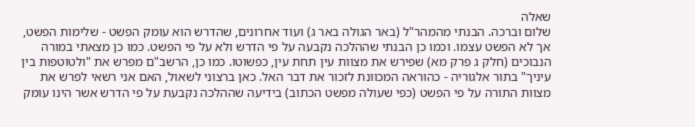שאלה
שלום וברכה. הבנתי מהמהר"ל (באר הגולה באר ג) ועוד אחרונים, שהדרש הוא עומק הפשט - שלימות הפשט, אך לא הפשט עצמו. וכמו כן הבנתי שההלכה נקבעה על פי הדרש ולא על פי הפשט. כמו כן מצאתי במורה הנבוכים (חלק ג פרק מא) שפירש את מצוות עין תחת עין, כפשוטו. כמו כן, הרשב"ם מפרש את "ולטוטפות בין עיניך" בתור אלגוריה - כהוראה המכוונת לזכור את דבר האל. כאן ברצוני לשאול, האם אני רשאי לפרש את מצוות התורה על פי הפשט (כפי שעולה מפשט הכתוב) בידיעה שההלכה נקבעת על פי הדרש אשר הינו עומק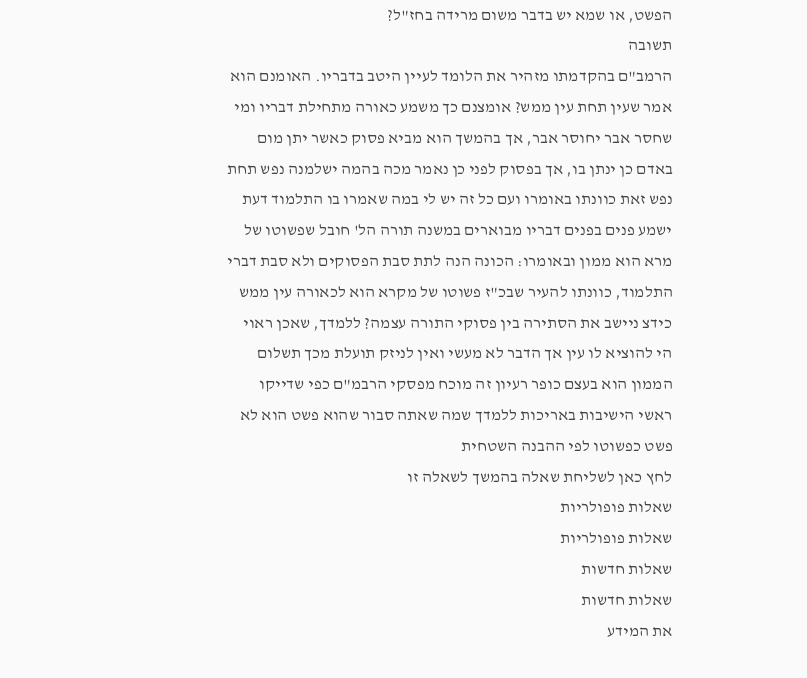הפשט, או שמא יש בדבר משום מרידה בחז"ל?
תשובה
הרמב"ם בהקדמתו מזהיר את הלומד לעיין היטב בדבריו. האומנם הוא אמר שעין תחת עין ממש? אומצנם כך משמע כאורה מתחילת דבריו ומי שחסר אבר יחוסר אבר, אך בהמשך הוא מביא פסוק כאשר יתן מום באדם כן ינתן בו, אך בפסוק לפני כן נאמר מכה בהמה ישלמנה נפש תחת נפש זאת כוונתו באומרו ועם כל זה יש לי במה שאמרו בו התלמוד דעת ישמע פנים בפנים דבריו מבוארים במשנה תורה הל' חובל שפשוטו של מרא הוא ממון ובאומרו: הכונה הנה לתת סבת הפסוקים ולא סבת דברי התלמוד, כוונתו להעיר שבכ"ז פשוטו של מקרא הוא לכאורה עין ממש כידצ ניישב את הסתירה בין פסוקי התורה עצמה? ללמדך, שאכן ראוי הי להוציא לו עין אך הדבר לא מעשי ואין לניזק תועלת מכך תשלום הממון הוא בעצם כופר רעיון זה מוכח מפסקי הרבמ"ם כפי שדייקו ראשי הישיבות באריכות ללמדך שמה שאתה סבור שהוא פשט הוא לא פשט כפשוטו לפי ההבנה השטחית
לחץ כאן לשליחת שאלה בהמשך לשאלה זו
שאלות פופולריות
שאלות פופולריות
שאלות חדשות
שאלות חדשות
את המידע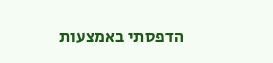הדפסתי באמצעות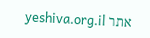אתר yeshiva.org.il